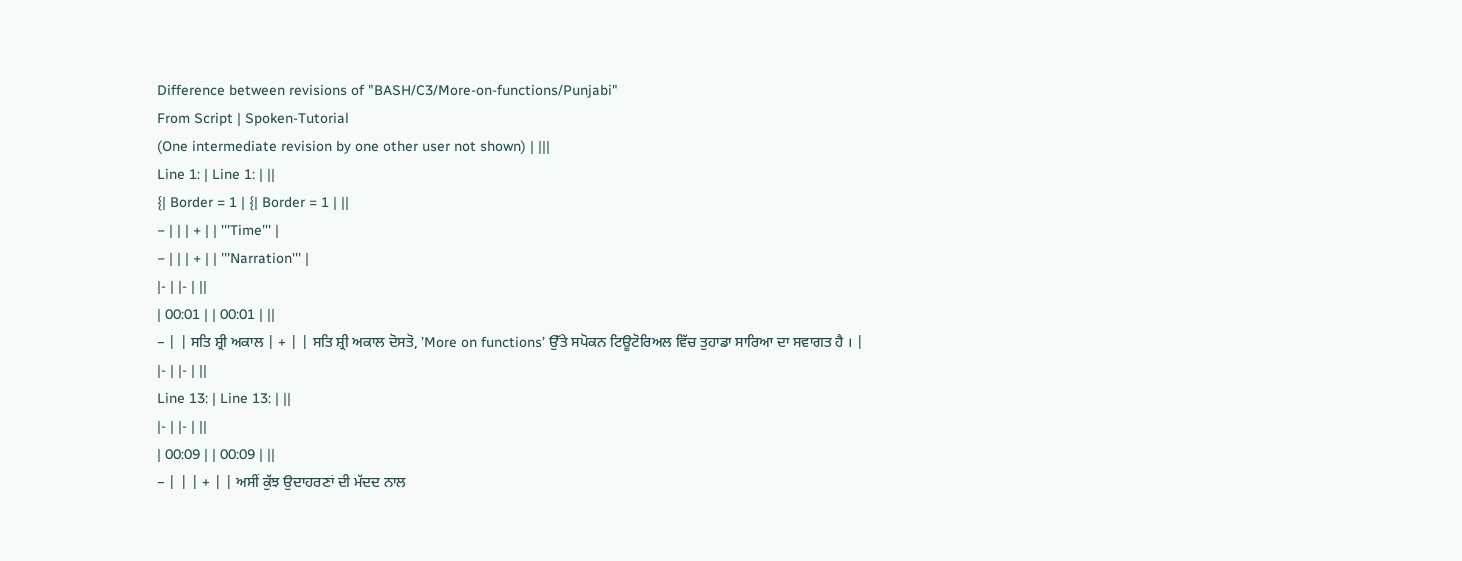Difference between revisions of "BASH/C3/More-on-functions/Punjabi"
From Script | Spoken-Tutorial
(One intermediate revision by one other user not shown) | |||
Line 1: | Line 1: | ||
{| Border = 1 | {| Border = 1 | ||
− | | | + | | '''Time''' |
− | | | + | | '''Narration''' |
|- | |- | ||
| 00:01 | | 00:01 | ||
− | | ਸਤਿ ਸ਼੍ਰੀ ਅਕਾਲ | + | | ਸਤਿ ਸ਼੍ਰੀ ਅਕਾਲ ਦੋਸਤੋ, ’More on functions’ ਉੱਤੇ ਸਪੋਕਨ ਟਿਊਟੋਰਿਅਲ ਵਿੱਚ ਤੁਹਾਡਾ ਸਾਰਿਆ ਦਾ ਸਵਾਗਤ ਹੈ । |
|- | |- | ||
Line 13: | Line 13: | ||
|- | |- | ||
| 00:09 | | 00:09 | ||
− | | | + | | ਅਸੀਂ ਕੁੱਝ ਉਦਾਹਰਣਾਂ ਦੀ ਮੱਦਦ ਨਾਲ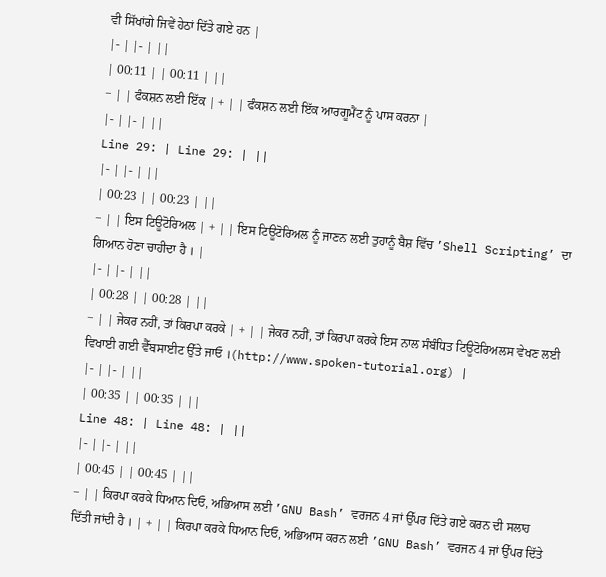ਵੀ ਸਿੱਖਾਂਗੇ ਜਿਵੇਂ ਹੇਠਾਂ ਦਿੱਤੇ ਗਏ ਹਨ |
|- | |- | ||
| 00:11 | | 00:11 | ||
− | | ਫੰਕਸ਼ਨ ਲਈ ਇੱਕ | + | | ਫੰਕਸ਼ਨ ਲਈ ਇੱਕ ਆਰਗੂਮੈਂਟ ਨੂੰ ਪਾਸ ਕਰਨਾ |
|- | |- | ||
Line 29: | Line 29: | ||
|- | |- | ||
| 00:23 | | 00:23 | ||
− | | ਇਸ ਟਿਊਟੋਰਿਅਲ | + | | ਇਸ ਟਿਊਟੋਰਿਅਲ ਨੂੰ ਜਾਣਨ ਲਈ ਤੁਹਾਨੂੰ ਬੈਸ਼ ਵਿੱਚ ’Shell Scripting’ ਦਾ ਗਿਆਨ ਹੋਣਾ ਚਾਹੀਦਾ ਹੈ । |
|- | |- | ||
| 00:28 | | 00:28 | ||
− | | ਜੇਕਰ ਨਹੀਂ, ਤਾਂ ਕਿਰਪਾ ਕਰਕੇ | + | | ਜੇਕਰ ਨਹੀਂ, ਤਾਂ ਕਿਰਪਾ ਕਰਕੇ ਇਸ ਨਾਲ ਸੰਬੰਧਿਤ ਟਿਊਟੋਰਿਅਲਸ ਵੇਖਣ ਲਈ ਵਿਖਾਈ ਗਈ ਵੈੱਬਸਾਈਟ ਉੱਤੇ ਜਾਓ ।(http://www.spoken-tutorial.org) |
|- | |- | ||
| 00:35 | | 00:35 | ||
Line 48: | Line 48: | ||
|- | |- | ||
| 00:45 | | 00:45 | ||
− | | ਕਿਰਪਾ ਕਰਕੇ ਧਿਆਨ ਦਿਓ, ਅਭਿਆਸ ਲਈ ’GNU Bash’ ਵਰਜਨ 4 ਜਾਂ ਉੱਪਰ ਦਿੱਤੇ ਗਏ ਕਰਨ ਦੀ ਸਲਾਹ ਦਿੱਤੀ ਜਾਂਦੀ ਹੈ । | + | | ਕਿਰਪਾ ਕਰਕੇ ਧਿਆਨ ਦਿਓ, ਅਭਿਆਸ ਕਰਨ ਲਈ ’GNU Bash’ ਵਰਜਨ 4 ਜਾਂ ਉੱਪਰ ਦਿੱਤੇ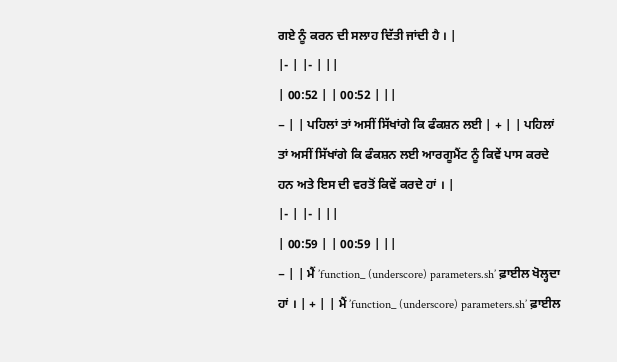ਗਏ ਨੂੰ ਕਰਨ ਦੀ ਸਲਾਹ ਦਿੱਤੀ ਜਾਂਦੀ ਹੈ । |
|- | |- | ||
| 00:52 | | 00:52 | ||
− | | ਪਹਿਲਾਂ ਤਾਂ ਅਸੀਂ ਸਿੱਖਾਂਗੇ ਕਿ ਫੰਕਸ਼ਨ ਲਈ | + | | ਪਹਿਲਾਂ ਤਾਂ ਅਸੀਂ ਸਿੱਖਾਂਗੇ ਕਿ ਫੰਕਸ਼ਨ ਲਈ ਆਰਗੂਮੈਂਟ ਨੂੰ ਕਿਵੇਂ ਪਾਸ ਕਰਦੇ ਹਨ ਅਤੇ ਇਸ ਦੀ ਵਰਤੋਂ ਕਿਵੇਂ ਕਰਦੇ ਹਾਂ । |
|- | |- | ||
| 00:59 | | 00:59 | ||
− | | ਮੈਂ ’function_ (underscore) parameters.sh’ ਫ਼ਾਈਲ ਖੋਲ੍ਹਦਾ ਹਾਂ । | + | | ਮੈਂ ’function_ (underscore) parameters.sh’ ਫ਼ਾਈਲ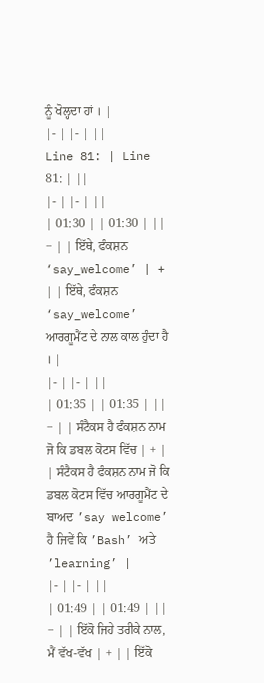ਨੂੰ ਖੋਲ੍ਹਦਾ ਹਾਂ । |
|- | |- | ||
Line 81: | Line 81: | ||
|- | |- | ||
| 01:30 | | 01:30 | ||
− | | ਇੱਥੇ, ਫੰਕਸ਼ਨ ‘say_welcome’ | + | | ਇੱਥੇ, ਫੰਕਸ਼ਨ ‘say_welcome’ ਆਰਗੂਮੈਂਟ ਦੇ ਨਾਲ ਕਾਲ ਹੁੰਦਾ ਹੈ । |
|- | |- | ||
| 01:35 | | 01:35 | ||
− | | ਸੰਟੈਕਸ ਹੈ ਫੰਕਸ਼ਨ ਨਾਮ ਜੋ ਕਿ ਡਬਲ ਕੋਟਸ ਵਿੱਚ | + | | ਸੰਟੈਕਸ ਹੈ ਫੰਕਸ਼ਨ ਨਾਮ ਜੋ ਕਿ ਡਬਲ ਕੋਟਸ ਵਿੱਚ ਆਰਗੂਮੈਂਟ ਦੇ ਬਾਅਦ ’say welcome’ ਹੈ ਜਿਵੇਂ ਕਿ ’Bash’ ਅਤੇ ’learning’ |
|- | |- | ||
| 01:49 | | 01:49 | ||
− | | ਇੱਕੋ ਜਿਹੇ ਤਰੀਕੇ ਨਾਲ, ਮੈਂ ਵੱਖ-ਵੱਖ | + | | ਇੱਕੋ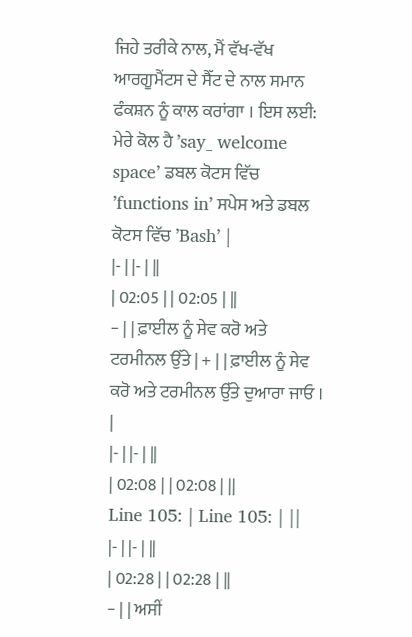ਜਿਹੇ ਤਰੀਕੇ ਨਾਲ, ਮੈਂ ਵੱਖ-ਵੱਖ ਆਰਗੂਮੈਂਟਸ ਦੇ ਸੈੱਟ ਦੇ ਨਾਲ ਸਮਾਨ ਫੰਕਸ਼ਨ ਨੂੰ ਕਾਲ ਕਰਾਂਗਾ । ਇਸ ਲਈ: ਮੇਰੇ ਕੋਲ ਹੈ ’say_ welcome space’ ਡਬਲ ਕੋਟਸ ਵਿੱਚ ’functions in’ ਸਪੇਸ ਅਤੇ ਡਬਲ ਕੋਟਸ ਵਿੱਚ ’Bash’ |
|- | |- | ||
| 02:05 | | 02:05 | ||
− | | ਫ਼ਾਈਲ ਨੂੰ ਸੇਵ ਕਰੋ ਅਤੇ ਟਰਮੀਨਲ ਉੱਤੇ | + | | ਫ਼ਾਈਲ ਨੂੰ ਸੇਵ ਕਰੋ ਅਤੇ ਟਰਮੀਨਲ ਉੱਤੇ ਦੁਆਰਾ ਜਾਓ । |
|- | |- | ||
| 02:08 | | 02:08 | ||
Line 105: | Line 105: | ||
|- | |- | ||
| 02:28 | | 02:28 | ||
− | | ਅਸੀਂ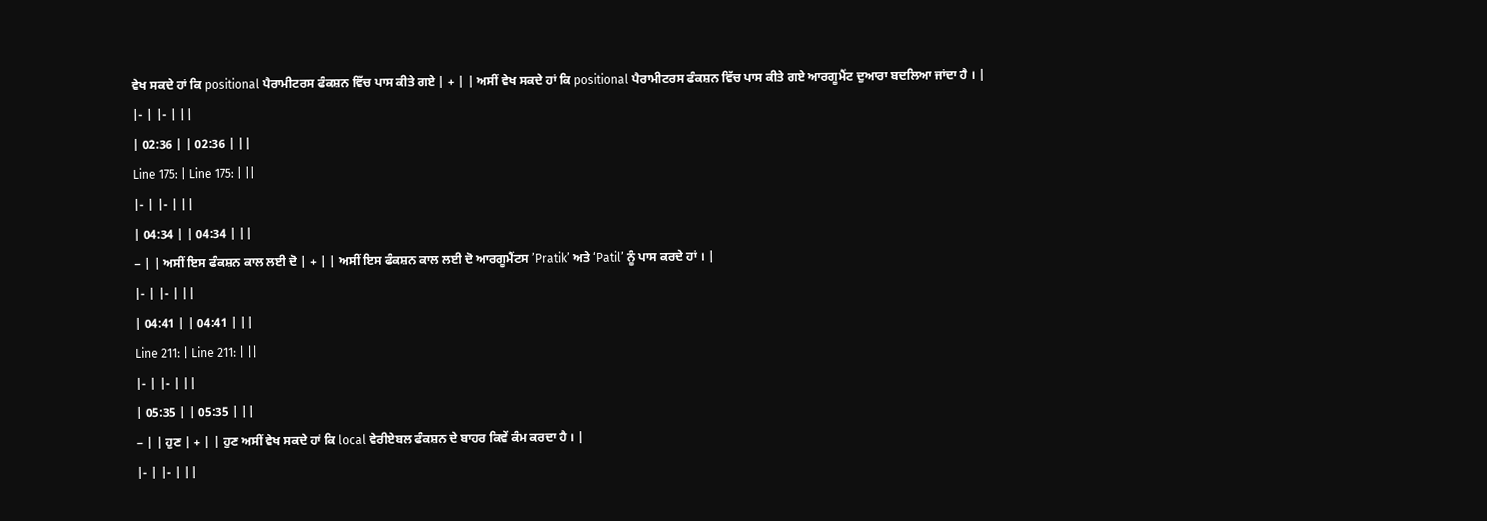ਵੇਖ ਸਕਦੇ ਹਾਂ ਕਿ positional ਪੈਰਾਮੀਟਰਸ ਫੰਕਸ਼ਨ ਵਿੱਚ ਪਾਸ ਕੀਤੇ ਗਏ | + | | ਅਸੀਂ ਵੇਖ ਸਕਦੇ ਹਾਂ ਕਿ positional ਪੈਰਾਮੀਟਰਸ ਫੰਕਸ਼ਨ ਵਿੱਚ ਪਾਸ ਕੀਤੇ ਗਏ ਆਰਗੂਮੈਂਟ ਦੁਆਰਾ ਬਦਲਿਆ ਜਾਂਦਾ ਹੈ । |
|- | |- | ||
| 02:36 | | 02:36 | ||
Line 175: | Line 175: | ||
|- | |- | ||
| 04:34 | | 04:34 | ||
− | | ਅਸੀਂ ਇਸ ਫੰਕਸ਼ਨ ਕਾਲ ਲਈ ਦੋ | + | | ਅਸੀਂ ਇਸ ਫੰਕਸ਼ਨ ਕਾਲ ਲਈ ਦੋ ਆਰਗੂਮੈਂਟਸ ’Pratik’ ਅਤੇ ‘Patil’ ਨੂੰ ਪਾਸ ਕਰਦੇ ਹਾਂ । |
|- | |- | ||
| 04:41 | | 04:41 | ||
Line 211: | Line 211: | ||
|- | |- | ||
| 05:35 | | 05:35 | ||
− | | ਹੁਣ | + | | ਹੁਣ ਅਸੀਂ ਵੇਖ ਸਕਦੇ ਹਾਂ ਕਿ local ਵੇਰੀਏਬਲ ਫੰਕਸ਼ਨ ਦੇ ਬਾਹਰ ਕਿਵੇਂ ਕੰਮ ਕਰਦਾ ਹੈ । |
|- | |- | ||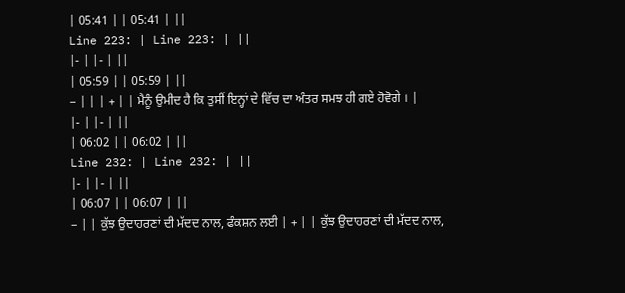| 05:41 | | 05:41 | ||
Line 223: | Line 223: | ||
|- | |- | ||
| 05:59 | | 05:59 | ||
− | | | + | | ਮੈਨੂੰ ਉਮੀਦ ਹੈ ਕਿ ਤੁਸੀਂ ਇਨ੍ਹਾਂ ਦੇ ਵਿੱਚ ਦਾ ਅੰਤਰ ਸਮਝ ਹੀ ਗਏ ਹੋਵੋਗੇ । |
|- | |- | ||
| 06:02 | | 06:02 | ||
Line 232: | Line 232: | ||
|- | |- | ||
| 06:07 | | 06:07 | ||
− | | ਕੁੱਝ ਉਦਾਹਰਣਾਂ ਦੀ ਮੱਦਦ ਨਾਲ, ਫੰਕਸ਼ਨ ਲਈ | + | | ਕੁੱਝ ਉਦਾਹਰਣਾਂ ਦੀ ਮੱਦਦ ਨਾਲ,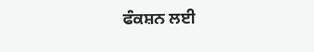ਫੰਕਸ਼ਨ ਲਈ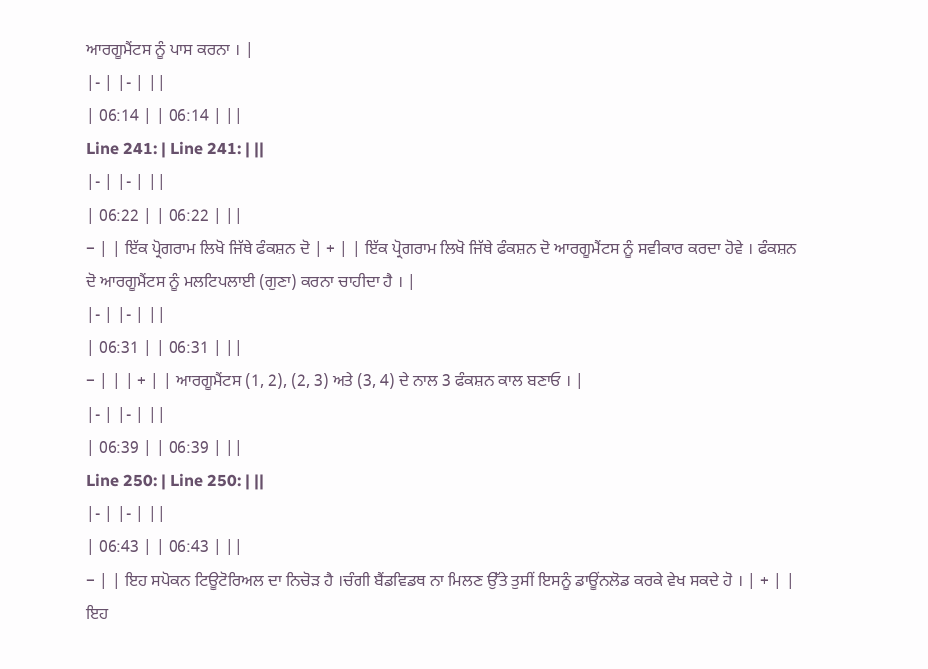ਆਰਗੂਮੈਂਟਸ ਨੂੰ ਪਾਸ ਕਰਨਾ । |
|- | |- | ||
| 06:14 | | 06:14 | ||
Line 241: | Line 241: | ||
|- | |- | ||
| 06:22 | | 06:22 | ||
− | | ਇੱਕ ਪ੍ਰੋਗਰਾਮ ਲਿਖੋ ਜਿੱਥੇ ਫੰਕਸ਼ਨ ਦੋ | + | | ਇੱਕ ਪ੍ਰੋਗਰਾਮ ਲਿਖੋ ਜਿੱਥੇ ਫੰਕਸ਼ਨ ਦੋ ਆਰਗੂਮੈਂਟਸ ਨੂੰ ਸਵੀਕਾਰ ਕਰਦਾ ਹੋਵੇ । ਫੰਕਸ਼ਨ ਦੋ ਆਰਗੂਮੈਂਟਸ ਨੂੰ ਮਲਟਿਪਲਾਈ (ਗੁਣਾ) ਕਰਨਾ ਚਾਹੀਦਾ ਹੈ । |
|- | |- | ||
| 06:31 | | 06:31 | ||
− | | | + | | ਆਰਗੂਮੈਂਟਸ (1, 2), (2, 3) ਅਤੇ (3, 4) ਦੇ ਨਾਲ 3 ਫੰਕਸ਼ਨ ਕਾਲ ਬਣਾਓ । |
|- | |- | ||
| 06:39 | | 06:39 | ||
Line 250: | Line 250: | ||
|- | |- | ||
| 06:43 | | 06:43 | ||
− | | ਇਹ ਸਪੋਕਨ ਟਿਊਟੋਰਿਅਲ ਦਾ ਨਿਚੋੜ ਹੈ ।ਚੰਗੀ ਬੈਂਡਵਿਡਥ ਨਾ ਮਿਲਣ ਉੱਤੇ ਤੁਸੀਂ ਇਸਨੂੰ ਡਾਊਂਨਲੋਡ ਕਰਕੇ ਵੇਖ ਸਕਦੇ ਹੋ । | + | | ਇਹ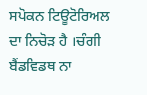ਸਪੋਕਨ ਟਿਊਟੋਰਿਅਲ ਦਾ ਨਿਚੋੜ ਹੈ ।ਚੰਗੀ ਬੈਂਡਵਿਡਥ ਨਾ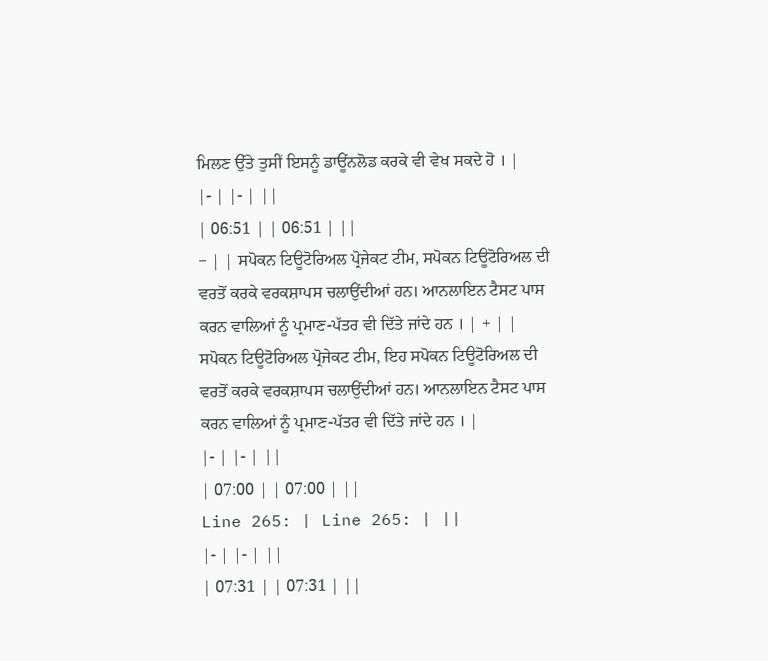ਮਿਲਣ ਉੱਤੇ ਤੁਸੀਂ ਇਸਨੂੰ ਡਾਊਂਨਲੋਡ ਕਰਕੇ ਵੀ ਵੇਖ ਸਕਦੇ ਹੋ । |
|- | |- | ||
| 06:51 | | 06:51 | ||
− | | ਸਪੋਕਨ ਟਿਊਟੋਰਿਅਲ ਪ੍ਰੋਜੇਕਟ ਟੀਮ, ਸਪੋਕਨ ਟਿਊਟੋਰਿਅਲ ਦੀ ਵਰਤੋਂ ਕਰਕੇ ਵਰਕਸ਼ਾਪਸ ਚਲਾਉਂਦੀਆਂ ਹਨ। ਆਨਲਾਇਨ ਟੈਸਟ ਪਾਸ ਕਰਨ ਵਾਲਿਆਂ ਨੂੰ ਪ੍ਰਮਾਣ-ਪੱਤਰ ਵੀ ਦਿੱਤੇ ਜਾਂਦੇ ਹਨ । | + | | ਸਪੋਕਨ ਟਿਊਟੋਰਿਅਲ ਪ੍ਰੋਜੇਕਟ ਟੀਮ, ਇਹ ਸਪੋਕਨ ਟਿਊਟੋਰਿਅਲ ਦੀ ਵਰਤੋਂ ਕਰਕੇ ਵਰਕਸ਼ਾਪਸ ਚਲਾਉਂਦੀਆਂ ਹਨ। ਆਨਲਾਇਨ ਟੈਸਟ ਪਾਸ ਕਰਨ ਵਾਲਿਆਂ ਨੂੰ ਪ੍ਰਮਾਣ-ਪੱਤਰ ਵੀ ਦਿੱਤੇ ਜਾਂਦੇ ਹਨ । |
|- | |- | ||
| 07:00 | | 07:00 | ||
Line 265: | Line 265: | ||
|- | |- | ||
| 07:31 | | 07:31 | ||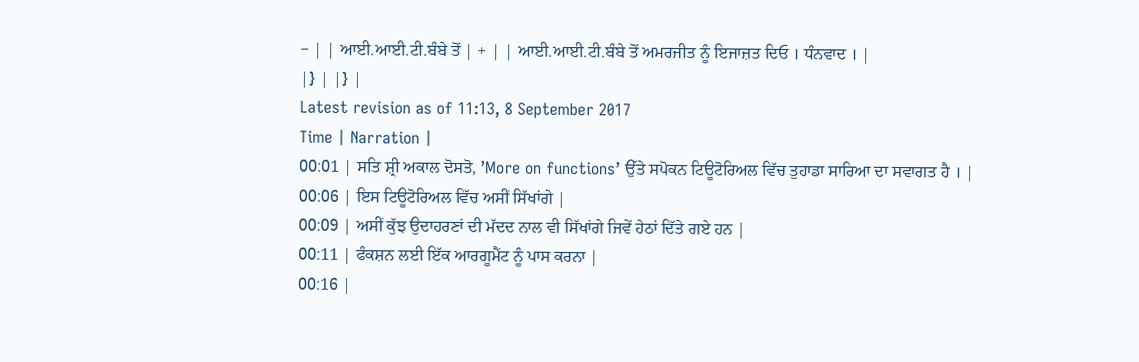− | | ਆਈ.ਆਈ.ਟੀ.ਬੰਬੇ ਤੋਂ | + | | ਆਈ.ਆਈ.ਟੀ.ਬੰਬੇ ਤੋਂ ਅਮਰਜੀਤ ਨੂੰ ਇਜਾਜ਼ਤ ਦਿਓ । ਧੰਨਵਾਦ । |
|} | |} |
Latest revision as of 11:13, 8 September 2017
Time | Narration |
00:01 | ਸਤਿ ਸ਼੍ਰੀ ਅਕਾਲ ਦੋਸਤੋ, ’More on functions’ ਉੱਤੇ ਸਪੋਕਨ ਟਿਊਟੋਰਿਅਲ ਵਿੱਚ ਤੁਹਾਡਾ ਸਾਰਿਆ ਦਾ ਸਵਾਗਤ ਹੈ । |
00:06 | ਇਸ ਟਿਊਟੋਰਿਅਲ ਵਿੱਚ ਅਸੀਂ ਸਿੱਖਾਂਗੇ |
00:09 | ਅਸੀਂ ਕੁੱਝ ਉਦਾਹਰਣਾਂ ਦੀ ਮੱਦਦ ਨਾਲ ਵੀ ਸਿੱਖਾਂਗੇ ਜਿਵੇਂ ਹੇਠਾਂ ਦਿੱਤੇ ਗਏ ਹਨ |
00:11 | ਫੰਕਸ਼ਨ ਲਈ ਇੱਕ ਆਰਗੂਮੈਂਟ ਨੂੰ ਪਾਸ ਕਰਨਾ |
00:16 |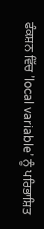ਫੰਕਸ਼ਨ ਵਿੱਚ ’local variable’ ਨੂੰ ਪਰਿਭਾਸ਼ਿਤ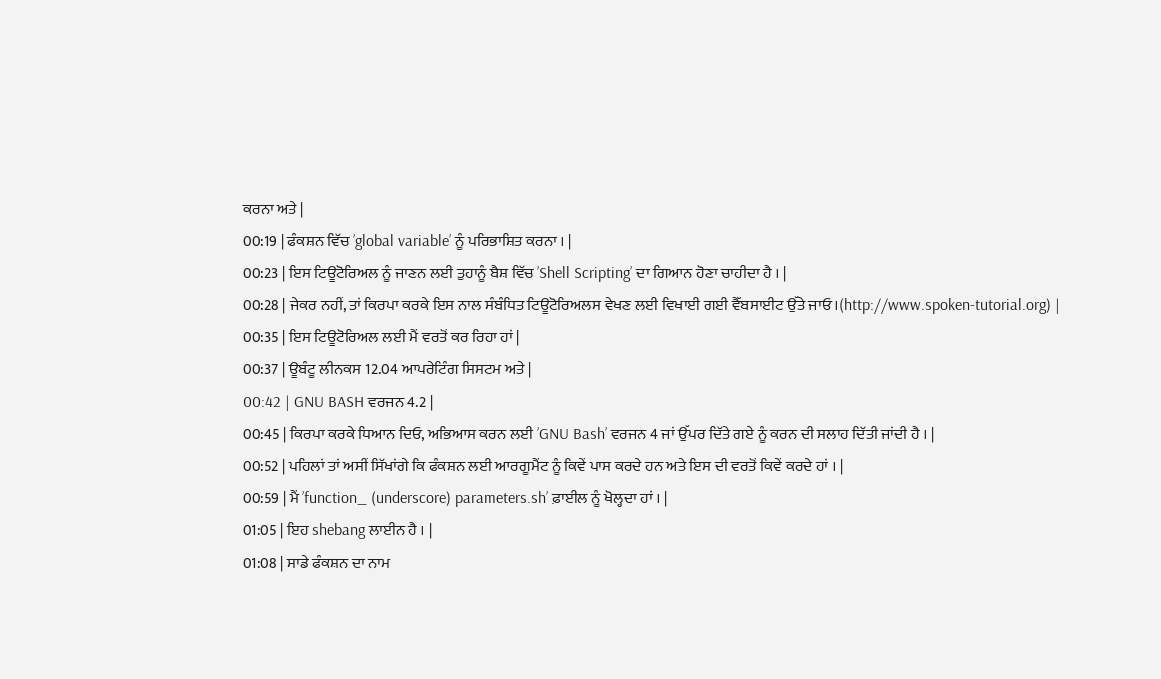ਕਰਨਾ ਅਤੇ |
00:19 | ਫੰਕਸ਼ਨ ਵਿੱਚ ’global variable’ ਨੂੰ ਪਰਿਭਾਸ਼ਿਤ ਕਰਨਾ । |
00:23 | ਇਸ ਟਿਊਟੋਰਿਅਲ ਨੂੰ ਜਾਣਨ ਲਈ ਤੁਹਾਨੂੰ ਬੈਸ਼ ਵਿੱਚ ’Shell Scripting’ ਦਾ ਗਿਆਨ ਹੋਣਾ ਚਾਹੀਦਾ ਹੈ । |
00:28 | ਜੇਕਰ ਨਹੀਂ, ਤਾਂ ਕਿਰਪਾ ਕਰਕੇ ਇਸ ਨਾਲ ਸੰਬੰਧਿਤ ਟਿਊਟੋਰਿਅਲਸ ਵੇਖਣ ਲਈ ਵਿਖਾਈ ਗਈ ਵੈੱਬਸਾਈਟ ਉੱਤੇ ਜਾਓ ।(http://www.spoken-tutorial.org) |
00:35 | ਇਸ ਟਿਊਟੋਰਿਅਲ ਲਈ ਮੈਂ ਵਰਤੋਂ ਕਰ ਰਿਹਾ ਹਾਂ |
00:37 | ਊਬੰਟੂ ਲੀਨਕਸ 12.04 ਆਪਰੇਟਿੰਗ ਸਿਸਟਮ ਅਤੇ |
00:42 | GNU BASH ਵਰਜਨ 4.2 |
00:45 | ਕਿਰਪਾ ਕਰਕੇ ਧਿਆਨ ਦਿਓ, ਅਭਿਆਸ ਕਰਨ ਲਈ ’GNU Bash’ ਵਰਜਨ 4 ਜਾਂ ਉੱਪਰ ਦਿੱਤੇ ਗਏ ਨੂੰ ਕਰਨ ਦੀ ਸਲਾਹ ਦਿੱਤੀ ਜਾਂਦੀ ਹੈ । |
00:52 | ਪਹਿਲਾਂ ਤਾਂ ਅਸੀਂ ਸਿੱਖਾਂਗੇ ਕਿ ਫੰਕਸ਼ਨ ਲਈ ਆਰਗੂਮੈਂਟ ਨੂੰ ਕਿਵੇਂ ਪਾਸ ਕਰਦੇ ਹਨ ਅਤੇ ਇਸ ਦੀ ਵਰਤੋਂ ਕਿਵੇਂ ਕਰਦੇ ਹਾਂ । |
00:59 | ਮੈਂ ’function_ (underscore) parameters.sh’ ਫ਼ਾਈਲ ਨੂੰ ਖੋਲ੍ਹਦਾ ਹਾਂ । |
01:05 | ਇਹ shebang ਲਾਈਨ ਹੈ । |
01:08 | ਸਾਡੇ ਫੰਕਸ਼ਨ ਦਾ ਨਾਮ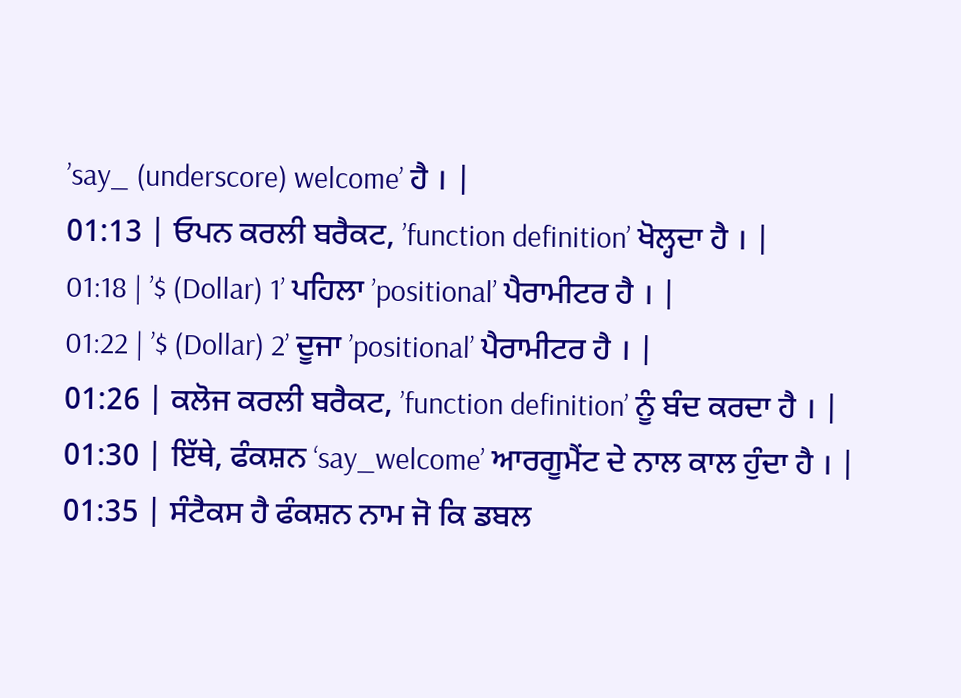’say_ (underscore) welcome’ ਹੈ । |
01:13 | ਓਪਨ ਕਰਲੀ ਬਰੈਕਟ, ’function definition’ ਖੋਲ੍ਹਦਾ ਹੈ । |
01:18 | ’$ (Dollar) 1’ ਪਹਿਲਾ ’positional’ ਪੈਰਾਮੀਟਰ ਹੈ । |
01:22 | ’$ (Dollar) 2’ ਦੂਜਾ ’positional’ ਪੈਰਾਮੀਟਰ ਹੈ । |
01:26 | ਕਲੋਜ ਕਰਲੀ ਬਰੈਕਟ, ’function definition’ ਨੂੰ ਬੰਦ ਕਰਦਾ ਹੈ । |
01:30 | ਇੱਥੇ, ਫੰਕਸ਼ਨ ‘say_welcome’ ਆਰਗੂਮੈਂਟ ਦੇ ਨਾਲ ਕਾਲ ਹੁੰਦਾ ਹੈ । |
01:35 | ਸੰਟੈਕਸ ਹੈ ਫੰਕਸ਼ਨ ਨਾਮ ਜੋ ਕਿ ਡਬਲ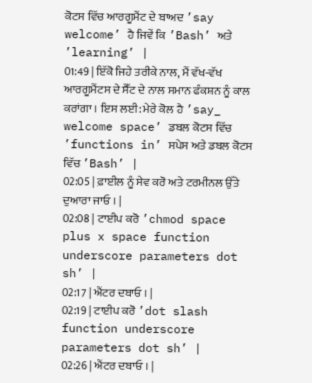ਕੋਟਸ ਵਿੱਚ ਆਰਗੂਮੈਂਟ ਦੇ ਬਾਅਦ ’say welcome’ ਹੈ ਜਿਵੇਂ ਕਿ ’Bash’ ਅਤੇ ’learning’ |
01:49 | ਇੱਕੋ ਜਿਹੇ ਤਰੀਕੇ ਨਾਲ, ਮੈਂ ਵੱਖ-ਵੱਖ ਆਰਗੂਮੈਂਟਸ ਦੇ ਸੈੱਟ ਦੇ ਨਾਲ ਸਮਾਨ ਫੰਕਸ਼ਨ ਨੂੰ ਕਾਲ ਕਰਾਂਗਾ । ਇਸ ਲਈ: ਮੇਰੇ ਕੋਲ ਹੈ ’say_ welcome space’ ਡਬਲ ਕੋਟਸ ਵਿੱਚ ’functions in’ ਸਪੇਸ ਅਤੇ ਡਬਲ ਕੋਟਸ ਵਿੱਚ ’Bash’ |
02:05 | ਫ਼ਾਈਲ ਨੂੰ ਸੇਵ ਕਰੋ ਅਤੇ ਟਰਮੀਨਲ ਉੱਤੇ ਦੁਆਰਾ ਜਾਓ । |
02:08 | ਟਾਈਪ ਕਰੋ ’chmod space plus x space function underscore parameters dot sh’ |
02:17 | ਐਂਟਰ ਦਬਾਓ । |
02:19 | ਟਾਈਪ ਕਰੋ ’dot slash function underscore parameters dot sh’ |
02:26 | ਐਂਟਰ ਦਬਾਓ । |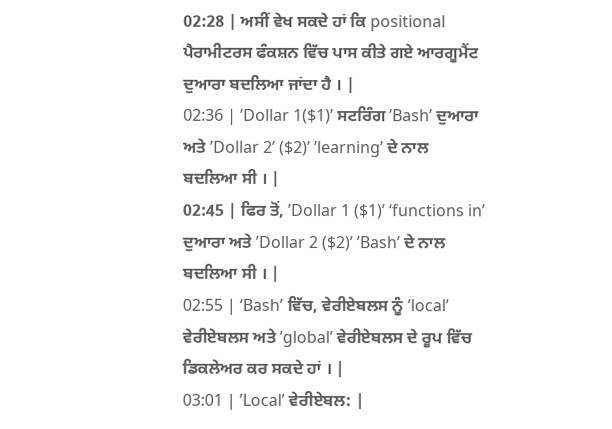02:28 | ਅਸੀਂ ਵੇਖ ਸਕਦੇ ਹਾਂ ਕਿ positional ਪੈਰਾਮੀਟਰਸ ਫੰਕਸ਼ਨ ਵਿੱਚ ਪਾਸ ਕੀਤੇ ਗਏ ਆਰਗੂਮੈਂਟ ਦੁਆਰਾ ਬਦਲਿਆ ਜਾਂਦਾ ਹੈ । |
02:36 | ’Dollar 1($1)’ ਸਟਰਿੰਗ ’Bash’ ਦੁਆਰਾ ਅਤੇ ’Dollar 2’ ($2)’ ’learning’ ਦੇ ਨਾਲ ਬਦਲਿਆ ਸੀ । |
02:45 | ਫਿਰ ਤੋਂ, ’Dollar 1 ($1)’ ‘functions in’ ਦੁਆਰਾ ਅਤੇ ’Dollar 2 ($2)’ ’Bash’ ਦੇ ਨਾਲ ਬਦਲਿਆ ਸੀ । |
02:55 | ‘Bash’ ਵਿੱਚ, ਵੇਰੀਏਬਲਸ ਨੂੰ ’local’ ਵੇਰੀਏਬਲਸ ਅਤੇ ’global’ ਵੇਰੀਏਬਲਸ ਦੇ ਰੂਪ ਵਿੱਚ ਡਿਕਲੇਅਰ ਕਰ ਸਕਦੇ ਹਾਂ । |
03:01 | ’Local’ ਵੇਰੀਏਬਲ: |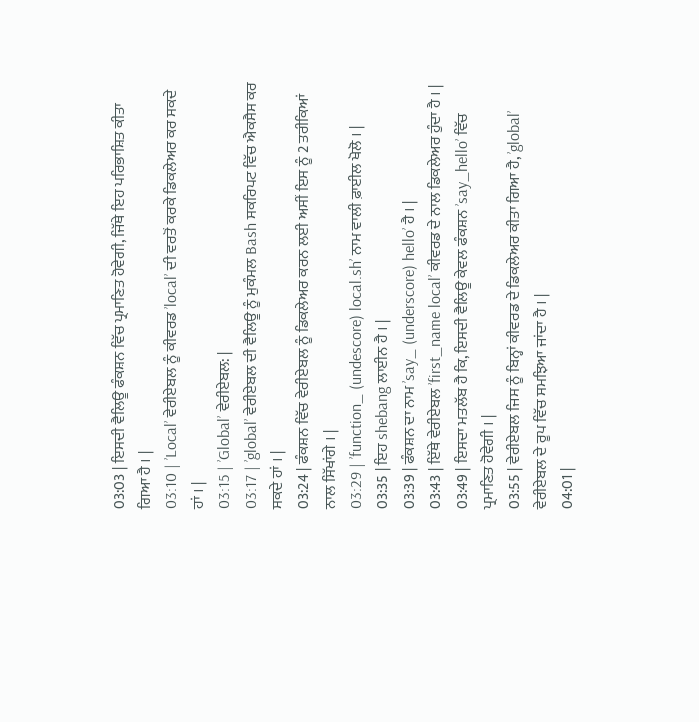03:03 | ਇਸਦੀ ਵੈਲਿਊ ਫੰਕਸ਼ਨ ਵਿੱਚ ਪ੍ਰਮਾਣਿਤ ਹੋਵੇਗੀ, ਜਿੱਥੇ ਇਹ ਪਰਿਭਾਸ਼ਿਤ ਕੀਤਾ ਗਿਆ ਹੈ । |
03:10 | ’Local’ ਵੇਰੀਏਬਲ ਨੂੰ ਕੀਵਰਡ ’local’ ਦੀ ਵਰਤੋਂ ਕਰਕੇ ਡਿਕਲੇਅਰ ਕਰ ਸਕਦੇ ਹਾਂ । |
03:15 | ’Global’ ਵੇਰੀਏਬਲ: |
03:17 | ’global’ ਵੇਰੀਏਬਲ ਦੀ ਵੈਲਿਊ ਨੂੰ ਮੁਕੰਮਲ Bash ਸਕਰਿਪਟ ਵਿੱਚ ਐਕਸੈਸ ਕਰ ਸਕਦੇ ਹਾਂ । |
03:24 | ਫੰਕਸ਼ਨ ਵਿੱਚ ਵੇਰੀਏਬਲ ਨੂੰ ਡਿਕਲੇਅਰ ਕਰਨ ਲਈ ਅਸੀਂ ਇਸ ਨੂੰ 2 ਤਰੀਕਿਆਂ ਨਾਲ ਸਿੱਖਾਂਗੇ । |
03:29 | ’function_ (undescore) local.sh’ ਨਾਮ ਵਾਲੀ ਫ਼ਾਈਲ ਖੋਲੋ । |
03:35 | ਇਹ shebang ਲਾਈਨ ਹੈ । |
03:39 | ਫੰਕਸ਼ਨ ਦਾ ਨਾਮ ’say_ (underscore) hello’ ਹੈ । |
03:43 | ਇੱਥੇ ਵੇਰੀਏਬਲ ’first_name local’ ਕੀਵਰਡ ਦੇ ਨਾਲ ਡਿਕਲੇਅਰ ਹੁੰਦਾ ਹੈ । |
03:49 | ਇਸਦਾ ਮਤਲੱਬ ਹੈ ਕਿ, ਇਸਦੀ ਵੈਲਿਊ ਕੇਵਲ ਫੰਕਸ਼ਨ ’say_hello’ ਵਿੱਚ ਪ੍ਰਮਾਣਿਤ ਹੋਵੇਗੀ । |
03:55 | ਵੇਰੀਏਬਲ ਜਿਸ ਨੂੰ ਬਿਨ੍ਹਾਂ ਕੀਵਰਡ ਦੇ ਡਿਕਲੇਅਰ ਕੀਤਾ ਗਿਆ ਹੈ, ’global’ ਵੇਰੀਏਬਲ ਦੇ ਰੂਪ ਵਿੱਚ ਸਮਝਿਆ ਜਾਂਦਾ ਹੈ । |
04:01 |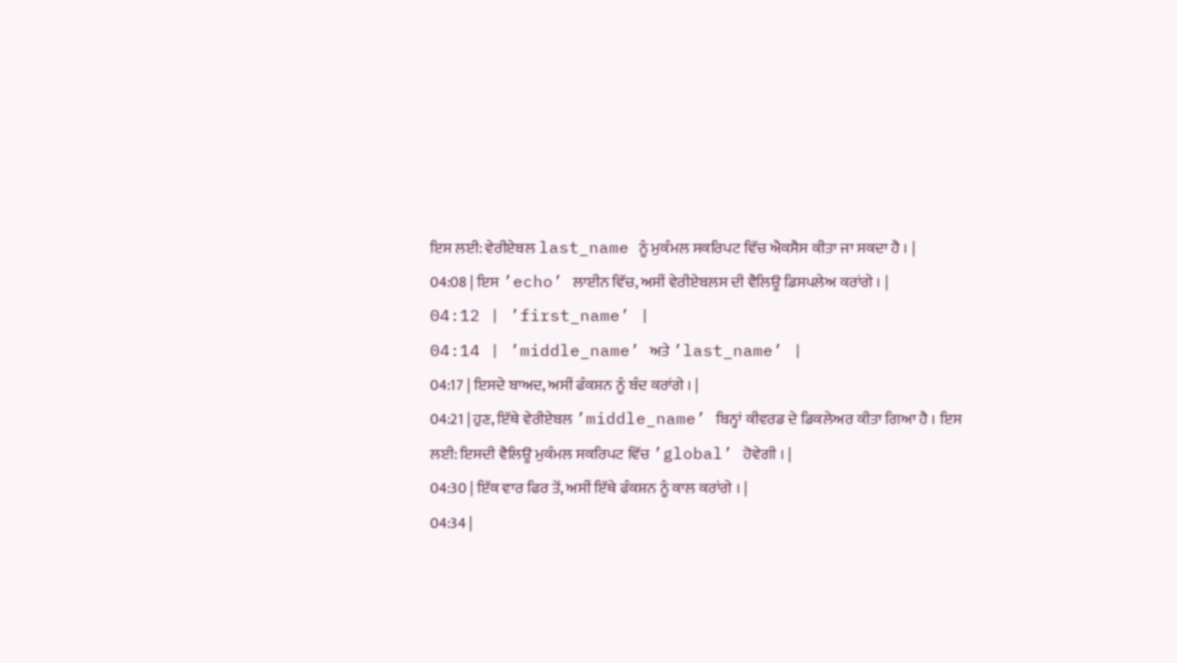ਇਸ ਲਈ: ਵੇਰੀਏਬਲ last_name ਨੂੰ ਮੁਕੰਮਲ ਸਕਰਿਪਟ ਵਿੱਚ ਐਕਸੈਸ ਕੀਤਾ ਜਾ ਸਕਦਾ ਹੈ । |
04:08 | ਇਸ ’echo’ ਲਾਈਨ ਵਿੱਚ, ਅਸੀਂ ਵੇਰੀਏਬਲਸ ਦੀ ਵੈਲਿਊ ਡਿਸਪਲੇਅ ਕਰਾਂਗੇ । |
04:12 | ’first_name’ |
04:14 | ’middle_name’ ਅਤੇ ’last_name’ |
04:17 | ਇਸਦੇ ਬਾਅਦ, ਅਸੀਂ ਫੰਕਸ਼ਨ ਨੂੰ ਬੰਦ ਕਰਾਂਗੇ । |
04:21 | ਹੁਣ, ਇੱਥੇ ਵੇਰੀਏਬਲ ’middle_name’ ਬਿਨ੍ਹਾਂ ਕੀਵਰਡ ਦੇ ਡਿਕਲੇਅਰ ਕੀਤਾ ਗਿਆ ਹੈ । ਇਸ ਲਈ: ਇਸਦੀ ਵੈਲਿਊ ਮੁਕੰਮਲ ਸਕਰਿਪਟ ਵਿੱਚ ’global’ ਹੋਵੇਗੀ । |
04:30 | ਇੱਕ ਵਾਰ ਫਿਰ ਤੋਂ, ਅਸੀਂ ਇੱਥੇ ਫੰਕਸ਼ਨ ਨੂੰ ਕਾਲ ਕਰਾਂਗੇ । |
04:34 |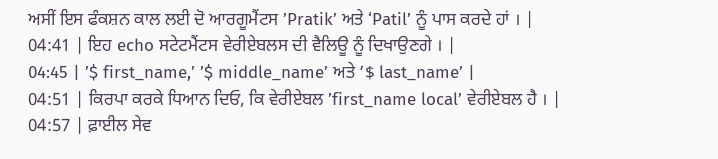ਅਸੀਂ ਇਸ ਫੰਕਸ਼ਨ ਕਾਲ ਲਈ ਦੋ ਆਰਗੂਮੈਂਟਸ ’Pratik’ ਅਤੇ ‘Patil’ ਨੂੰ ਪਾਸ ਕਰਦੇ ਹਾਂ । |
04:41 | ਇਹ echo ਸਟੇਟਮੈਂਟਸ ਵੇਰੀਏਬਲਸ ਦੀ ਵੈਲਿਊ ਨੂੰ ਦਿਖਾਉਣਗੇ । |
04:45 | ’$ first_name,’ ’$ middle_name’ ਅਤੇ ’$ last_name’ |
04:51 | ਕਿਰਪਾ ਕਰਕੇ ਧਿਆਨ ਦਿਓ, ਕਿ ਵੇਰੀਏਬਲ ’first_name local’ ਵੇਰੀਏਬਲ ਹੈ । |
04:57 | ਫ਼ਾਈਲ ਸੇਵ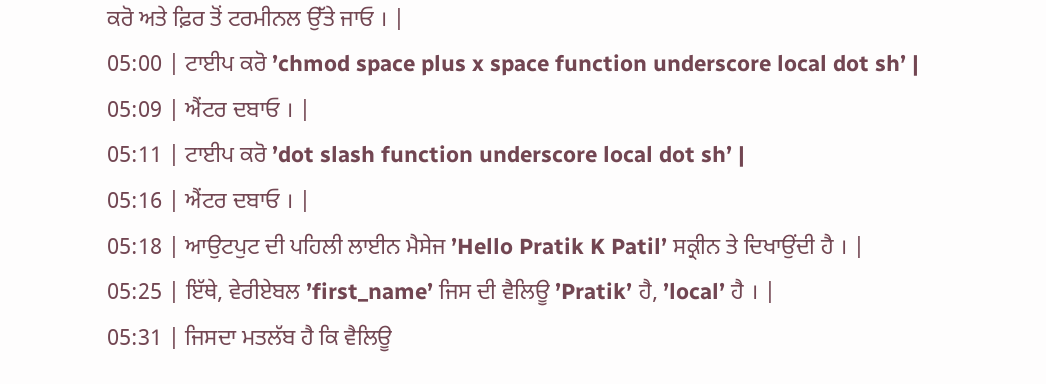ਕਰੋ ਅਤੇ ਫ਼ਿਰ ਤੋਂ ਟਰਮੀਨਲ ਉੱਤੇ ਜਾਓ । |
05:00 | ਟਾਈਪ ਕਰੋ ’chmod space plus x space function underscore local dot sh’ |
05:09 | ਐਂਟਰ ਦਬਾਓ । |
05:11 | ਟਾਈਪ ਕਰੋ ’dot slash function underscore local dot sh’ |
05:16 | ਐਂਟਰ ਦਬਾਓ । |
05:18 | ਆਉਟਪੁਟ ਦੀ ਪਹਿਲੀ ਲਾਈਨ ਮੈਸੇਜ ’Hello Pratik K Patil’ ਸਕ੍ਰੀਨ ਤੇ ਦਿਖਾਉਂਦੀ ਹੈ । |
05:25 | ਇੱਥੇ, ਵੇਰੀਏਬਲ ’first_name’ ਜਿਸ ਦੀ ਵੈਲਿਊ ’Pratik’ ਹੈ, ’local’ ਹੈ । |
05:31 | ਜਿਸਦਾ ਮਤਲੱਬ ਹੈ ਕਿ ਵੈਲਿਊ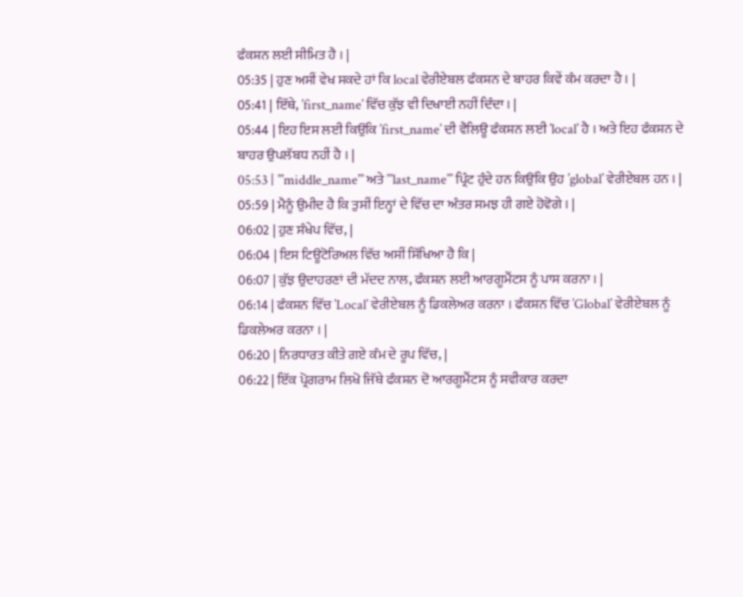ਫੰਕਸ਼ਨ ਲਈ ਸੀਮਿਤ ਹੈ । |
05:35 | ਹੁਣ ਅਸੀਂ ਵੇਖ ਸਕਦੇ ਹਾਂ ਕਿ local ਵੇਰੀਏਬਲ ਫੰਕਸ਼ਨ ਦੇ ਬਾਹਰ ਕਿਵੇਂ ਕੰਮ ਕਰਦਾ ਹੈ । |
05:41 | ਇੱਥੇ, ’first_name’ ਵਿੱਚ ਕੁੱਝ ਵੀ ਦਿਖਾਈ ਨਹੀਂ ਦਿੰਦਾ । |
05:44 | ਇਹ ਇਸ ਲਈ ਕਿਉਂਕਿ ’first_name’ ਦੀ ਵੈਲਿਊ ਫੰਕਸ਼ਨ ਲਈ ’local’ ਹੈ । ਅਤੇ ਇਹ ਫੰਕਸ਼ਨ ਦੇ ਬਾਹਰ ਉਪਲੱਬਧ ਨਹੀਂ ਹੈ । |
05:53 | ’’’middle_name’’’ ਅਤੇ ’’’last_name’’’ ਪ੍ਰਿੰਟ ਹੁੰਦੇ ਹਨ ਕਿਉਂਕਿ ਉਹ ’global’ ਵੇਰੀਏਬਲ ਹਨ । |
05:59 | ਮੈਨੂੰ ਉਮੀਦ ਹੈ ਕਿ ਤੁਸੀਂ ਇਨ੍ਹਾਂ ਦੇ ਵਿੱਚ ਦਾ ਅੰਤਰ ਸਮਝ ਹੀ ਗਏ ਹੋਵੋਗੇ । |
06:02 | ਹੁਣ ਸੰਖੇਪ ਵਿੱਚ, |
06:04 | ਇਸ ਟਿਊਟੋਰਿਅਲ ਵਿੱਚ ਅਸੀਂ ਸਿੱਖਿਆ ਹੈ ਕਿ |
06:07 | ਕੁੱਝ ਉਦਾਹਰਣਾਂ ਦੀ ਮੱਦਦ ਨਾਲ, ਫੰਕਸ਼ਨ ਲਈ ਆਰਗੂਮੈਂਟਸ ਨੂੰ ਪਾਸ ਕਰਨਾ । |
06:14 | ਫੰਕਸ਼ਨ ਵਿੱਚ ’Local’ ਵੇਰੀਏਬਲ ਨੂੰ ਡਿਕਲੇਅਰ ਕਰਨਾ । ਫੰਕਸ਼ਨ ਵਿੱਚ ’Global’ ਵੇਰੀਏਬਲ ਨੂੰ ਡਿਕਲੇਅਰ ਕਰਨਾ । |
06:20 | ਨਿਰਧਾਰਤ ਕੀਤੇ ਗਏ ਕੰਮ ਦੇ ਰੂਪ ਵਿੱਚ, |
06:22 | ਇੱਕ ਪ੍ਰੋਗਰਾਮ ਲਿਖੋ ਜਿੱਥੇ ਫੰਕਸ਼ਨ ਦੋ ਆਰਗੂਮੈਂਟਸ ਨੂੰ ਸਵੀਕਾਰ ਕਰਦਾ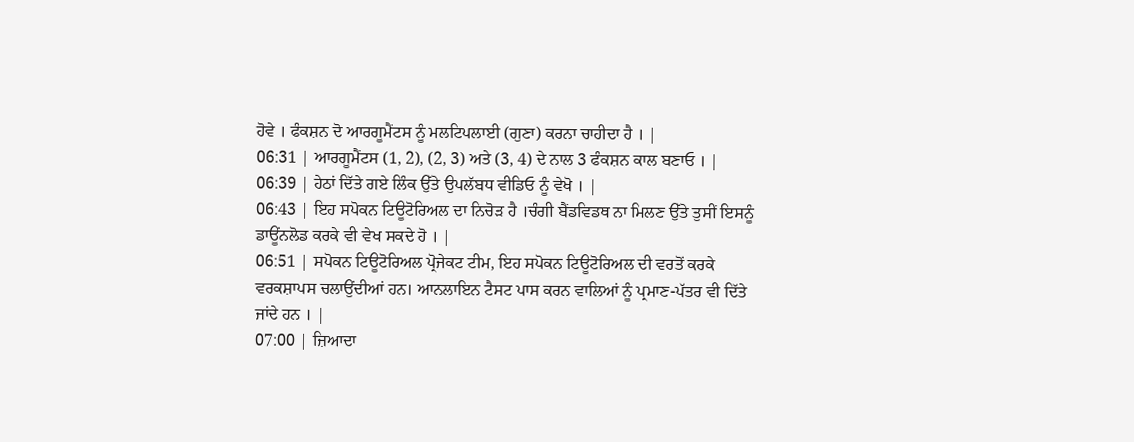ਹੋਵੇ । ਫੰਕਸ਼ਨ ਦੋ ਆਰਗੂਮੈਂਟਸ ਨੂੰ ਮਲਟਿਪਲਾਈ (ਗੁਣਾ) ਕਰਨਾ ਚਾਹੀਦਾ ਹੈ । |
06:31 | ਆਰਗੂਮੈਂਟਸ (1, 2), (2, 3) ਅਤੇ (3, 4) ਦੇ ਨਾਲ 3 ਫੰਕਸ਼ਨ ਕਾਲ ਬਣਾਓ । |
06:39 | ਹੇਠਾਂ ਦਿੱਤੇ ਗਏ ਲਿੰਕ ਉੱਤੇ ਉਪਲੱਬਧ ਵੀਡਿਓ ਨੂੰ ਵੇਖੋ । |
06:43 | ਇਹ ਸਪੋਕਨ ਟਿਊਟੋਰਿਅਲ ਦਾ ਨਿਚੋੜ ਹੈ ।ਚੰਗੀ ਬੈਂਡਵਿਡਥ ਨਾ ਮਿਲਣ ਉੱਤੇ ਤੁਸੀਂ ਇਸਨੂੰ ਡਾਊਂਨਲੋਡ ਕਰਕੇ ਵੀ ਵੇਖ ਸਕਦੇ ਹੋ । |
06:51 | ਸਪੋਕਨ ਟਿਊਟੋਰਿਅਲ ਪ੍ਰੋਜੇਕਟ ਟੀਮ, ਇਹ ਸਪੋਕਨ ਟਿਊਟੋਰਿਅਲ ਦੀ ਵਰਤੋਂ ਕਰਕੇ ਵਰਕਸ਼ਾਪਸ ਚਲਾਉਂਦੀਆਂ ਹਨ। ਆਨਲਾਇਨ ਟੈਸਟ ਪਾਸ ਕਰਨ ਵਾਲਿਆਂ ਨੂੰ ਪ੍ਰਮਾਣ-ਪੱਤਰ ਵੀ ਦਿੱਤੇ ਜਾਂਦੇ ਹਨ । |
07:00 | ਜ਼ਿਆਦਾ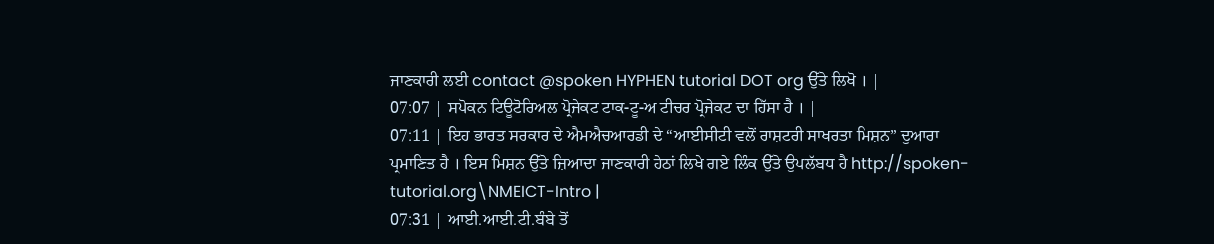ਜਾਣਕਾਰੀ ਲਈ contact @spoken HYPHEN tutorial DOT org ਉੱਤੇ ਲਿਖੋ । |
07:07 | ਸਪੋਕਨ ਟਿਊਟੋਰਿਅਲ ਪ੍ਰੋਜੇਕਟ ਟਾਕ-ਟੂ-ਅ ਟੀਚਰ ਪ੍ਰੋਜੇਕਟ ਦਾ ਹਿੱਸਾ ਹੈ । |
07:11 | ਇਹ ਭਾਰਤ ਸਰਕਾਰ ਦੇ ਐਮਐਚਆਰਡੀ ਦੇ “ਆਈਸੀਟੀ ਵਲੋਂ ਰਾਸ਼ਟਰੀ ਸਾਖਰਤਾ ਮਿਸ਼ਨ” ਦੁਆਰਾ ਪ੍ਰਮਾਣਿਤ ਹੈ । ਇਸ ਮਿਸ਼ਨ ਉੱਤੇ ਜ਼ਿਆਦਾ ਜਾਣਕਾਰੀ ਹੇਠਾਂ ਲਿਖੇ ਗਏ ਲਿੰਕ ਉੱਤੇ ਉਪਲੱਬਧ ਹੈ http://spoken-tutorial.org\NMEICT-Intro |
07:31 | ਆਈ.ਆਈ.ਟੀ.ਬੰਬੇ ਤੋਂ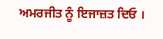ਅਮਰਜੀਤ ਨੂੰ ਇਜਾਜ਼ਤ ਦਿਓ ।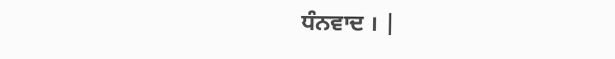ਧੰਨਵਾਦ । |